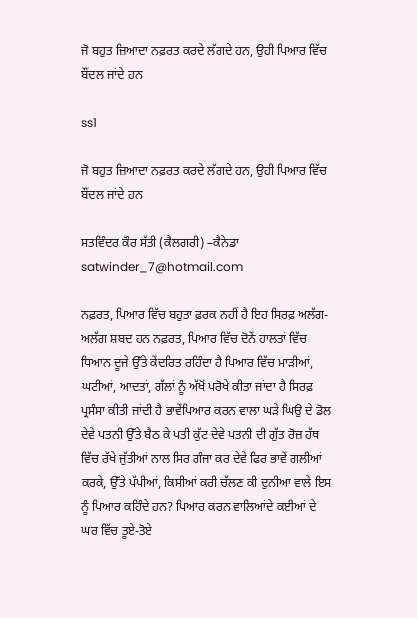ਜੋ ਬਹੁਤ ਜ਼ਿਆਦਾ ਨਫ਼ਰਤ ਕਰਦੇ ਲੱਗਦੇ ਹਨ, ਉਹੀ ਪਿਆਰ ਵਿੱਚ ਬੌਂਦਲ ਜਾਂਦੇ ਹਨ

ss1

ਜੋ ਬਹੁਤ ਜ਼ਿਆਦਾ ਨਫ਼ਰਤ ਕਰਦੇ ਲੱਗਦੇ ਹਨ, ਉਹੀ ਪਿਆਰ ਵਿੱਚ ਬੌਂਦਲ ਜਾਂਦੇ ਹਨ

ਸਤਵਿੰਦਰ ਕੌਰ ਸੱਤੀ (ਕੈਲਗਰੀ) –ਕੈਨੇਡਾ
satwinder_7@hotmail.com

ਨਫ਼ਰਤ, ਪਿਆਰ ਵਿੱਚ ਬਹੁਤਾ ਫ਼ਰਕ ਨਹੀਂ ਹੈ ਇਹ ਸਿਰਫ਼ ਅਲੱਗ-ਅਲੱਗ ਸ਼ਬਦ ਹਨ ਨਫ਼ਰਤ, ਪਿਆਰ ਵਿੱਚ ਦੋਨੇਂ ਹਾਲਤਾਂ ਵਿੱਚ ਧਿਆਨ ਦੂਜੇ ਉੱਤੇ ਕੇਂਦਰਿਤ ਰਹਿੰਦਾ ਹੈ ਪਿਆਰ ਵਿੱਚ ਮਾੜੀਆਂ, ਘਟੀਆਂ, ਆਦਤਾਂ, ਗੱਲਾਂ ਨੂੰ ਅੱਖੋਂ ਪਰੋਖੇ ਕੀਤਾ ਜਾਂਦਾ ਹੈ ਸਿਰਫ਼ ਪ੍ਰਸੰਸਾ ਕੀਤੀ ਜਾਂਦੀ ਹੈ ਭਾਵੇਂਪਿਆਰ ਕਰਨ ਵਾਲਾ ਘੜੇ ਘਿਉ ਦੇ ਡੋਲ ਦੇਵੇ ਪਤਨੀ ਉੱਤੇ ਬੈਠ ਕੇ ਪਤੀ ਕੁੱਟ ਦੇਵੇ ਪਤਨੀ ਦੀ ਗੁੱਤ ਰੋਜ਼ ਹੱਥ ਵਿੱਚ ਰੱਖੇ ਜੁੱਤੀਆਂ ਨਾਲ ਸਿਰ ਗੰਜਾ ਕਰ ਦੇਵੇ ਫਿਰ ਭਾਵੇਂ ਗਲੀਆਂ ਕਰਕੇ, ਉੱਤੇ ਪੱਪੀਆਂ, ਕਿਸੀਆਂ ਕਰੀ ਚੱਲਣ ਕੀ ਦੁਨੀਆ ਵਾਲੇ ਇਸ ਨੂੰ ਪਿਆਰ ਕਹਿੰਦੇ ਹਨ? ਪਿਆਰ ਕਰਨ ਵਾਲਿਆਂਦੇ ਕਈਆਂ ਦੇ ਘਰ ਵਿੱਚ ਤੂਏ-ਤੋਏ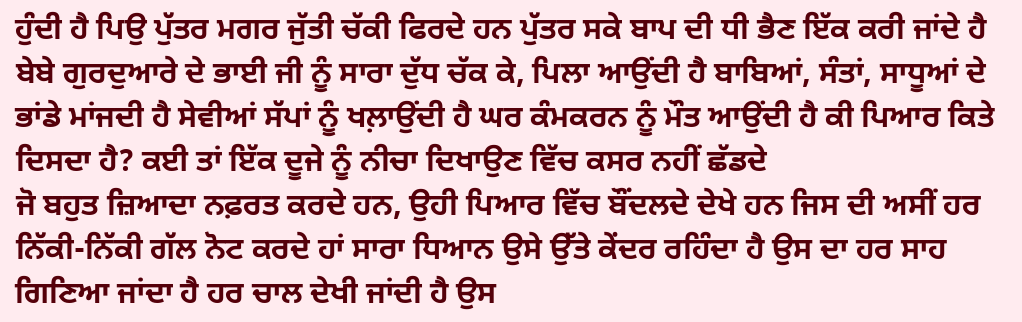ਹੁੰਦੀ ਹੈ ਪਿਉ ਪੁੱਤਰ ਮਗਰ ਜੁੱਤੀ ਚੱਕੀ ਫਿਰਦੇ ਹਨ ਪੁੱਤਰ ਸਕੇ ਬਾਪ ਦੀ ਧੀ ਭੈਣ ਇੱਕ ਕਰੀ ਜਾਂਦੇ ਹੈ ਬੇਬੇ ਗੁਰਦੁਆਰੇ ਦੇ ਭਾਈ ਜੀ ਨੂੰ ਸਾਰਾ ਦੁੱਧ ਚੱਕ ਕੇ, ਪਿਲਾ ਆਉਂਦੀ ਹੈ ਬਾਬਿਆਂ, ਸੰਤਾਂ, ਸਾਧੂਆਂ ਦੇ ਭਾਂਡੇ ਮਾਂਜਦੀ ਹੈ ਸੇਵੀਆਂ ਸੱਪਾਂ ਨੂੰ ਖਲ਼ਾਉਂਦੀ ਹੈ ਘਰ ਕੰਮਕਰਨ ਨੂੰ ਮੌਤ ਆਉਂਦੀ ਹੈ ਕੀ ਪਿਆਰ ਕਿਤੇ ਦਿਸਦਾ ਹੈ? ਕਈ ਤਾਂ ਇੱਕ ਦੂਜੇ ਨੂੰ ਨੀਚਾ ਦਿਖਾਉਣ ਵਿੱਚ ਕਸਰ ਨਹੀਂ ਛੱਡਦੇ
ਜੋ ਬਹੁਤ ਜ਼ਿਆਦਾ ਨਫ਼ਰਤ ਕਰਦੇ ਹਨ, ਉਹੀ ਪਿਆਰ ਵਿੱਚ ਬੌਂਦਲਦੇ ਦੇਖੇ ਹਨ ਜਿਸ ਦੀ ਅਸੀਂ ਹਰ ਨਿੱਕੀ-ਨਿੱਕੀ ਗੱਲ ਨੋਟ ਕਰਦੇ ਹਾਂ ਸਾਰਾ ਧਿਆਨ ਉਸੇ ਉੱਤੇ ਕੇਂਦਰ ਰਹਿੰਦਾ ਹੈ ਉਸ ਦਾ ਹਰ ਸਾਹ ਗਿਣਿਆ ਜਾਂਦਾ ਹੈ ਹਰ ਚਾਲ ਦੇਖੀ ਜਾਂਦੀ ਹੈ ਉਸ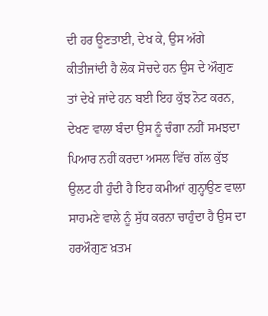ਦੀ ਹਰ ਊਣਤਾਈ, ਦੇਖ ਕੇ, ਉਸ ਅੱਗੇ ਕੀਤੀਜਾਂਦੀ ਹੈ ਲੋਕ ਸੋਚਦੇ ਹਨ ਉਸ ਦੇ ਔਗੁਣ ਤਾਂ ਦੇਖੇ ਜਾਂਦੇ ਹਨ ਬਈ ਇਹ ਕੁੱਝ ਨੋਟ ਕਰਨ, ਦੇਖਣ ਵਾਲਾ ਬੰਦਾ ਉਸ ਨੂੰ ਚੰਗਾ ਨਹੀਂ ਸਮਝਦਾ ਪਿਆਰ ਨਹੀਂ ਕਰਦਾ ਅਸਲ ਵਿੱਚ ਗੱਲ ਕੁੱਝ ਉਲਟ ਹੀ ਹੁੰਦੀ ਹੈ ਇਹ ਕਮੀਆਂ ਗੁਨ੍ਹਾਉਣ ਵਾਲਾ ਸਾਹਮਣੇ ਵਾਲੇ ਨੂੰ ਸੁੱਧ ਕਰਨਾ ਚਾਹੁੰਦਾ ਹੈ ਉਸ ਦਾ ਹਰਔਗੁਣ ਖ਼ਤਮ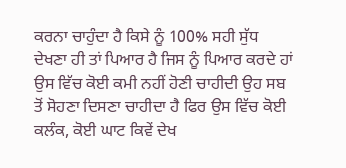ਕਰਨਾ ਚਾਹੁੰਦਾ ਹੈ ਕਿਸੇ ਨੂੰ 100% ਸਹੀ ਸੁੱਧ ਦੇਖਣਾ ਹੀ ਤਾਂ ਪਿਆਰ ਹੈ ਜਿਸ ਨੂੰ ਪਿਆਰ ਕਰਦੇ ਹਾਂ ਉਸ ਵਿੱਚ ਕੋਈ ਕਮੀ ਨਹੀਂ ਹੋਣੀ ਚਾਹੀਦੀ ਉਹ ਸਬ ਤੋਂ ਸੋਹਣਾ ਦਿਸਣਾ ਚਾਹੀਦਾ ਹੈ ਫਿਰ ਉਸ ਵਿੱਚ ਕੋਈ ਕਲੰਕ, ਕੋਈ ਘਾਟ ਕਿਵੇਂ ਦੇਖ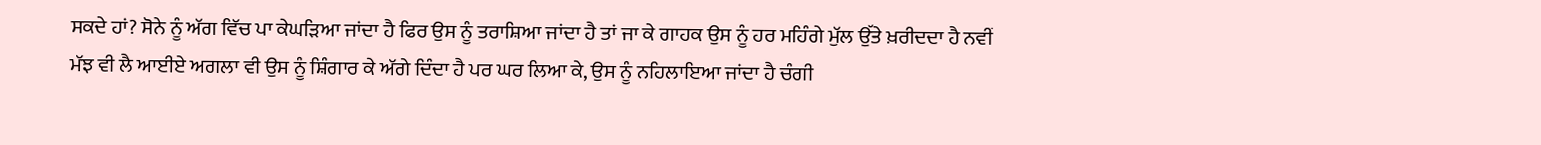ਸਕਦੇ ਹਾਂ? ਸੋਨੇ ਨੂੰ ਅੱਗ ਵਿੱਚ ਪਾ ਕੇਘੜਿਆ ਜਾਂਦਾ ਹੈ ਫਿਰ ਉਸ ਨੂੰ ਤਰਾਸ਼ਿਆ ਜਾਂਦਾ ਹੈ ਤਾਂ ਜਾ ਕੇ ਗਾਹਕ ਉਸ ਨੂੰ ਹਰ ਮਹਿੰਗੇ ਮੁੱਲ ਉੱਤੇ ਖ਼ਰੀਦਦਾ ਹੈ ਨਵੀਂ ਮੱਝ ਵੀ ਲੈ ਆਈਏ ਅਗਲਾ ਵੀ ਉਸ ਨੂੰ ਸ਼ਿੰਗਾਰ ਕੇ ਅੱਗੇ ਦਿੰਦਾ ਹੈ ਪਰ ਘਰ ਲਿਆ ਕੇ, ਉਸ ਨੂੰ ਨਹਿਲਾਇਆ ਜਾਂਦਾ ਹੈ ਚੰਗੀ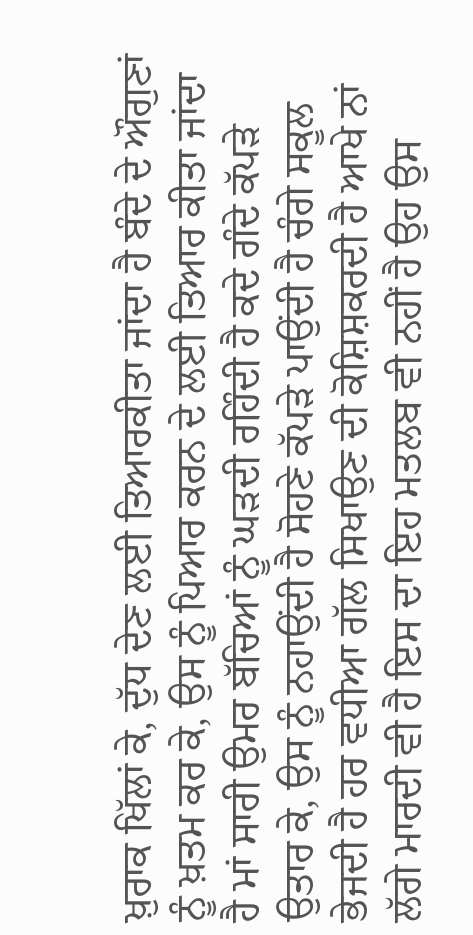ਖ਼ੁਰਾਕ ਖਿੱਲਾਂ ਕੇ, ਦੁੱਧ ਦੇਣ ਲਈ ਤਿਆਰਕੀਤਾ ਜਾਂਦਾ ਹੈ ਬੰਦੇ ਦੇ ਔਗੁਣਾਂ ਨੂੰ ਖ਼ਤਮ ਕਰ ਕੇ, ਉਸ ਨੂੰ ਪਿਆਰ ਕਰਨ ਦੇ ਲਈ ਤਿਆਰ ਕੀਤਾ ਜਾਂਦਾ ਹੈ ਮਾਂ ਸਾਰੀ ਉਮਰ ਬੱਚਿਆਂ ਨੂੰ ਘੜਦੀ ਰਹਿੰਦੀ ਹੈ ਕਦੇ ਗੰਦੇ ਕੱਪੜੇ ਉਤਾਰ ਕੇ, ਉਸ ਨੂੰ ਨਹਾਉਂਦੀ ਹੈ ਸੋਹਣੇ ਕੱਪੜੇ ਪਾਉਂਦੀ ਹੈ ਚੰਗੇ ਸਕੂਲ ਭੇਜਦੀ ਹੈ ਹਰ ਵਧੀਆ ਗੱਲ ਸਿਖਾਉਣ ਦੀ ਕੋਸ਼ਿਸ਼ਕਰਦੀ ਹੈ ਆਖੇ ਨਾਂ ਲੱਗੇ ਮਾਰਦੀ ਵੀ ਹੈ ਇਸ ਦਾ ਇਹ ਮਤਲਬ ਵੀ ਨਹੀਂ ਹੈ ਉਹ ਉਸ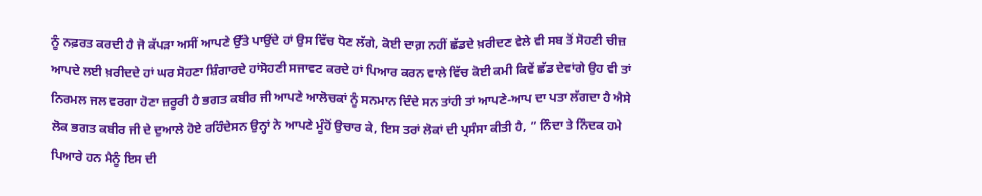ਨੂੰ ਨਫ਼ਰਤ ਕਰਦੀ ਹੈ ਜੋ ਕੱਪੜਾ ਅਸੀਂ ਆਪਣੇ ਉੱਤੇ ਪਾਉਂਦੇ ਹਾਂ ਉਸ ਵਿੱਚ ਧੋਣ ਲੱਗੇ, ਕੋਈ ਦਾਗ਼ ਨਹੀਂ ਛੱਡਦੇ ਖ਼ਰੀਦਣ ਵੇਲੇ ਵੀ ਸਬ ਤੋਂ ਸੋਹਣੀ ਚੀਜ਼ ਆਪਦੇ ਲਈ ਖ਼ਰੀਦਦੇ ਹਾਂ ਘਰ ਸੋਹਣਾ ਸ਼ਿੰਗਾਰਦੇ ਹਾਂਸੋਹਣੀ ਸਜਾਵਟ ਕਰਦੇ ਹਾਂ ਪਿਆਰ ਕਰਨ ਵਾਲੇ ਵਿੱਚ ਕੋਈ ਕਮੀ ਕਿਵੇਂ ਛੱਡ ਦੇਵਾਂਗੇ ਉਹ ਵੀ ਤਾਂ ਨਿਰਮਲ ਜਲ ਵਰਗਾ ਹੋਣਾ ਜ਼ਰੂਰੀ ਹੈ ਭਗਤ ਕਬੀਰ ਜੀ ਆਪਣੇ ਆਲੋਚਕਾਂ ਨੂੰ ਸਨਮਾਨ ਦਿੰਦੇ ਸਨ ਤਾਂਹੀ ਤਾਂ ਆਪਣੇ-ਆਪ ਦਾ ਪਤਾ ਲੱਗਦਾ ਹੈ ਐਸੇ ਲੋਕ ਭਗਤ ਕਬੀਰ ਜੀ ਦੇ ਦੁਆਲੇ ਹੋਏ ਰਹਿੰਦੇਸਨ ਉਨ੍ਹਾਂ ਨੇ ਆਪਣੇ ਮੂੰਹੋਂ ਉਚਾਰ ਕੇ, ਇਸ ਤਰਾਂ ਲੋਕਾਂ ਦੀ ਪ੍ਰਸੰਸਾ ਕੀਤੀ ਹੈ, ” ਨਿੰਦਾ ਤੇ ਨਿੰਦਕ ਹਮੇ ਪਿਆਰੇ ਹਨ ਮੈਨੂੰ ਇਸ ਦੀ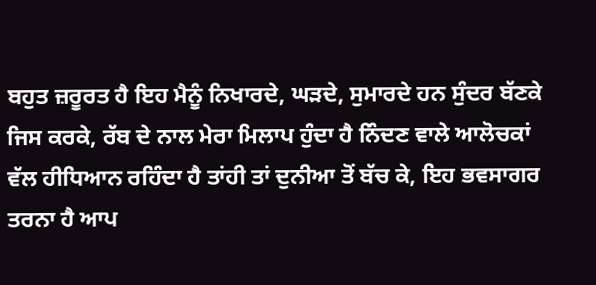ਬਹੁਤ ਜ਼ਰੂਰਤ ਹੈ ਇਹ ਮੈਨੂੰ ਨਿਖਾਰਦੇ, ਘੜਦੇ, ਸੁਮਾਰਦੇ ਹਨ ਸੁੰਦਰ ਬੱਣਕੇ ਜਿਸ ਕਰਕੇ, ਰੱਬ ਦੇ ਨਾਲ ਮੇਰਾ ਮਿਲਾਪ ਹੁੰਦਾ ਹੈ ਨਿੰਦਣ ਵਾਲੇ ਆਲੋਚਕਾਂ ਵੱਲ ਹੀਧਿਆਨ ਰਹਿੰਦਾ ਹੈ ਤਾਂਹੀ ਤਾਂ ਦੁਨੀਆ ਤੋਂ ਬੱਚ ਕੇ, ਇਹ ਭਵਸਾਗਰ ਤਰਨਾ ਹੈ ਆਪ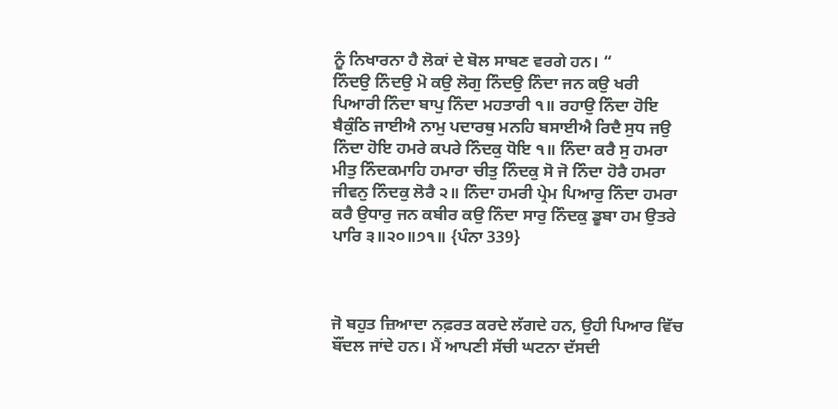ਨੂੰ ਨਿਖਾਰਨਾ ਹੈ ਲੋਕਾਂ ਦੇ ਬੋਲ ਸਾਬਣ ਵਰਗੇ ਹਨ। “
ਨਿੰਦਉ ਨਿੰਦਉ ਮੋ ਕਉ ਲੋਗੁ ਨਿੰਦਉ ਨਿੰਦਾ ਜਨ ਕਉ ਖਰੀ ਪਿਆਰੀ ਨਿੰਦਾ ਬਾਪੁ ਨਿੰਦਾ ਮਹਤਾਰੀ ੧॥ ਰਹਾਉ ਨਿੰਦਾ ਹੋਇ ਬੈਕੁੰਠਿ ਜਾਈਐ ਨਾਮੁ ਪਦਾਰਥੁ ਮਨਹਿ ਬਸਾਈਐ ਰਿਦੈ ਸੁਧ ਜਉ ਨਿੰਦਾ ਹੋਇ ਹਮਰੇ ਕਪਰੇ ਨਿੰਦਕੁ ਧੋਇ ੧॥ ਨਿੰਦਾ ਕਰੈ ਸੁ ਹਮਰਾ ਮੀਤੁ ਨਿੰਦਕਮਾਹਿ ਹਮਾਰਾ ਚੀਤੁ ਨਿੰਦਕੁ ਸੋ ਜੋ ਨਿੰਦਾ ਹੋਰੈ ਹਮਰਾ ਜੀਵਨੁ ਨਿੰਦਕੁ ਲੋਰੈ ੨॥ ਨਿੰਦਾ ਹਮਰੀ ਪ੍ਰੇਮ ਪਿਆਰੁ ਨਿੰਦਾ ਹਮਰਾ ਕਰੈ ਉਧਾਰੁ ਜਨ ਕਬੀਰ ਕਉ ਨਿੰਦਾ ਸਾਰੁ ਨਿੰਦਕੁ ਡੂਬਾ ਹਮ ਉਤਰੇ ਪਾਰਿ ੩॥੨੦॥੭੧॥ {ਪੰਨਾ 339}



ਜੋ ਬਹੁਤ ਜ਼ਿਆਦਾ ਨਫ਼ਰਤ ਕਰਦੇ ਲੱਗਦੇ ਹਨ, ਉਹੀ ਪਿਆਰ ਵਿੱਚ ਬੌਂਦਲ ਜਾਂਦੇ ਹਨ। ਮੈਂ ਆਪਣੀ ਸੱਚੀ ਘਟਨਾ ਦੱਸਦੀ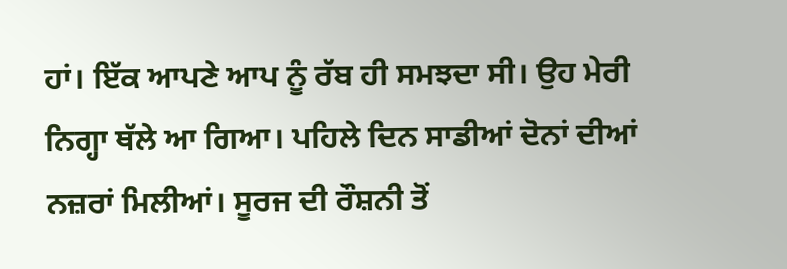ਹਾਂ। ਇੱਕ ਆਪਣੇ ਆਪ ਨੂੰ ਰੱਬ ਹੀ ਸਮਝਦਾ ਸੀ। ਉਹ ਮੇਰੀ ਨਿਗ੍ਹਾ ਥੱਲੇ ਆ ਗਿਆ। ਪਹਿਲੇ ਦਿਨ ਸਾਡੀਆਂ ਦੋਨਾਂ ਦੀਆਂ ਨਜ਼ਰਾਂ ਮਿਲੀਆਂ। ਸੂਰਜ ਦੀ ਰੌਸ਼ਨੀ ਤੋਂ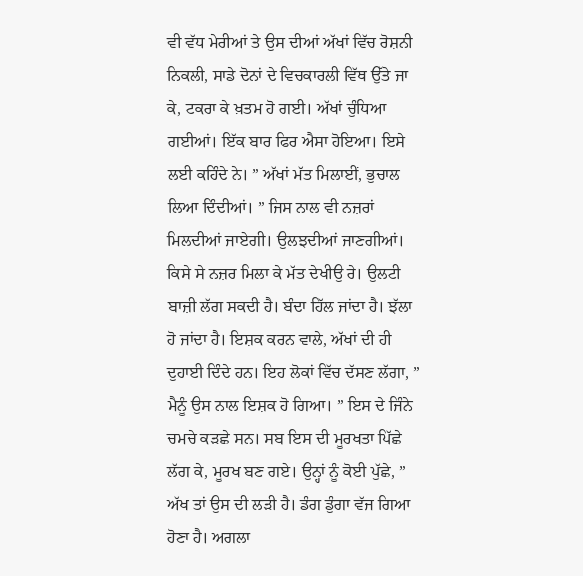ਵੀ ਵੱਧ ਮੇਰੀਆਂ ਤੇ ਉਸ ਦੀਆਂ ਅੱਖਾਂ ਵਿੱਚ ਰੋਸ਼ਨੀ ਨਿਕਲੀ, ਸਾਡੇ ਦੋਨਾਂ ਦੇ ਵਿਚਕਾਰਲੀ ਵਿੱਥ ਉੱਤੇ ਜਾ ਕੇ, ਟਕਰਾ ਕੇ ਖ਼ਤਮ ਹੋ ਗਈ। ਅੱਖਾਂ ਚੁੰਧਿਆ ਗਈਆਂ। ਇੱਕ ਬਾਰ ਫਿਰ ਐਸਾ ਹੋਇਆ। ਇਸੇ ਲਈ ਕਹਿੰਦੇ ਨੇ। ” ਅੱਖਾਂ ਮੱਤ ਮਿਲਾਈਂ, ਭੁਚਾਲ ਲਿਆ ਦਿੰਦੀਆਂ। ” ਜਿਸ ਨਾਲ ਵੀ ਨਜ਼ਰਾਂ ਮਿਲਦੀਆਂ ਜਾਏਗੀ। ਉਲਝਦੀਆਂ ਜਾਣਗੀਆਂ। ਕਿਸੇ ਸੇ ਨਜ਼ਰ ਮਿਲਾ ਕੇ ਮੱਤ ਦੇਖੀਉ ਰੇ। ਉਲਟੀ ਬਾਜ਼ੀ ਲੱਗ ਸਕਦੀ ਹੈ। ਬੰਦਾ ਹਿੱਲ ਜਾਂਦਾ ਹੈ। ਝੱਲਾ ਹੋ ਜਾਂਦਾ ਹੈ। ਇਸ਼ਕ ਕਰਨ ਵਾਲੇ, ਅੱਖਾਂ ਦੀ ਹੀ ਦੁਹਾਈ ਦਿੰਦੇ ਹਨ। ਇਹ ਲੋਕਾਂ ਵਿੱਚ ਦੱਸਣ ਲੱਗਾ, ” ਮੈਨੂੰ ਉਸ ਨਾਲ ਇਸ਼ਕ ਹੋ ਗਿਆ। ” ਇਸ ਦੇ ਜਿੰਨੇ ਚਮਚੇ ਕੜਛੇ ਸਨ। ਸਬ ਇਸ ਦੀ ਮੂਰਖਤਾ ਪਿੱਛੇ ਲੱਗ ਕੇ, ਮੂਰਖ ਬਣ ਗਏ। ਉਨ੍ਹਾਂ ਨੂੰ ਕੋਈ ਪੁੱਛੇ, ” ਅੱਖ ਤਾਂ ਉਸ ਦੀ ਲੜੀ ਹੈ। ਡੰਗ ਡੁੰਗਾ ਵੱਜ ਗਿਆ ਹੋਣਾ ਹੈ। ਅਗਲਾ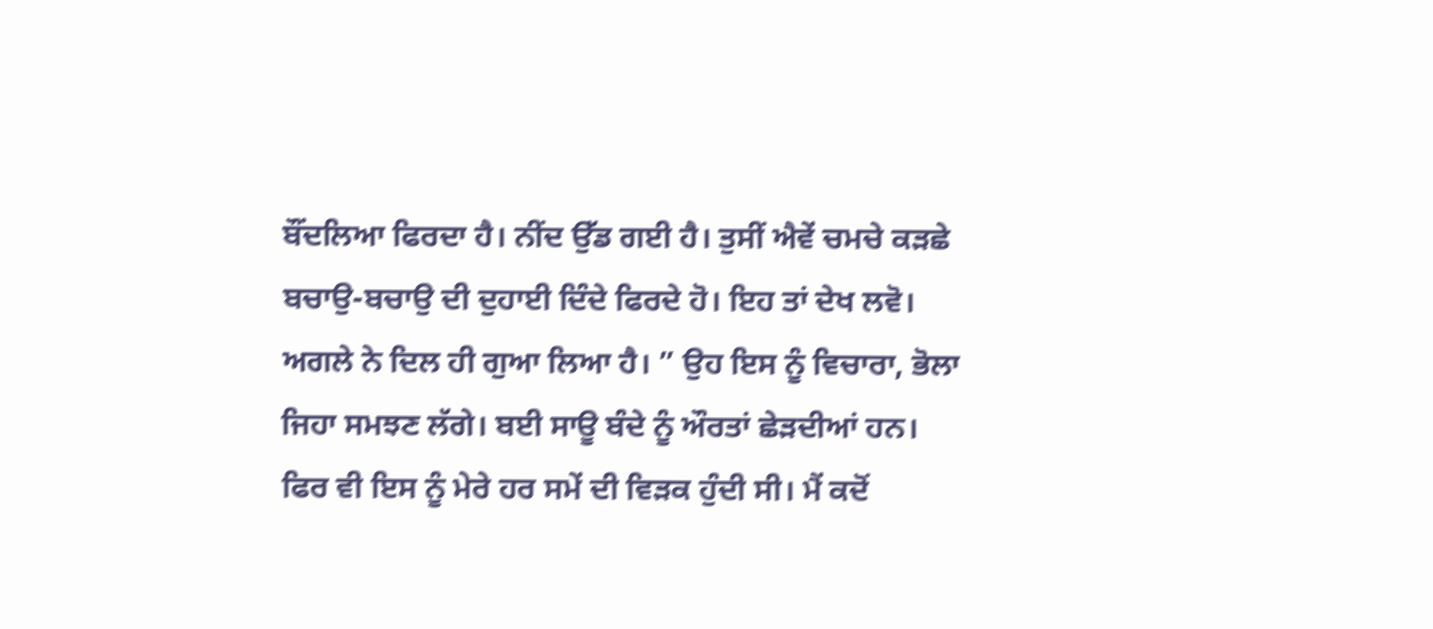ਬੌਂਦਲਿਆ ਫਿਰਦਾ ਹੈ। ਨੀਂਦ ਉੱਡ ਗਈ ਹੈ। ਤੁਸੀਂ ਐਵੇਂ ਚਮਚੇ ਕੜਛੇ ਬਚਾਉ-ਬਚਾਉ ਦੀ ਦੁਹਾਈ ਦਿੰਦੇ ਫਿਰਦੇ ਹੋ। ਇਹ ਤਾਂ ਦੇਖ ਲਵੋ। ਅਗਲੇ ਨੇ ਦਿਲ ਹੀ ਗੁਆ ਲਿਆ ਹੈ। ” ਉਹ ਇਸ ਨੂੰ ਵਿਚਾਰਾ, ਭੋਲਾ ਜਿਹਾ ਸਮਝਣ ਲੱਗੇ। ਬਈ ਸਾਊ ਬੰਦੇ ਨੂੰ ਔਰਤਾਂ ਛੇੜਦੀਆਂ ਹਨ। ਫਿਰ ਵੀ ਇਸ ਨੂੰ ਮੇਰੇ ਹਰ ਸਮੇਂ ਦੀ ਵਿੜਕ ਹੁੰਦੀ ਸੀ। ਮੈਂ ਕਦੋਂ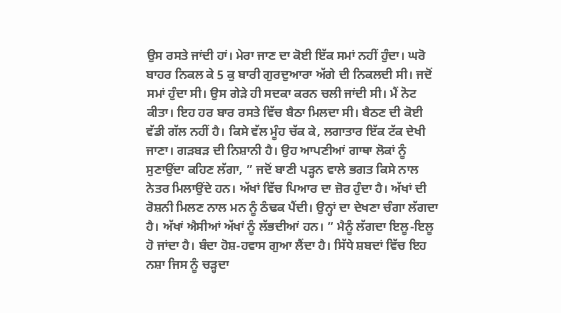ਉਸ ਰਸਤੇ ਜਾਂਦੀ ਹਾਂ। ਮੇਰਾ ਜਾਣ ਦਾ ਕੋਈ ਇੱਕ ਸਮਾਂ ਨਹੀਂ ਹੁੰਦਾ। ਘਰੋ ਬਾਹਰ ਨਿਕਲ ਕੇ 5 ਕੁ ਬਾਰੀ ਗੁਰਦੁਆਰਾ ਅੱਗੇ ਦੀ ਨਿਕਲਦੀ ਸੀ। ਜਦੋਂ ਸਮਾਂ ਹੁੰਦਾ ਸੀ। ਉਸ ਗੇੜੇ ਹੀ ਸਦਕਾ ਕਰਨ ਚਲੀ ਜਾਂਦੀ ਸੀ। ਮੈਂ ਨੋਟ ਕੀਤਾ। ਇਹ ਹਰ ਬਾਰ ਰਸਤੇ ਵਿੱਚ ਬੈਠਾ ਮਿਲਦਾ ਸੀ। ਬੈਠਣ ਦੀ ਕੋਈ ਵੱਡੀ ਗੱਲ ਨਹੀਂ ਹੈ। ਕਿਸੇ ਵੱਲ ਮੂੰਹ ਚੱਕ ਕੇ, ਲਗਾਤਾਰ ਇੱਕ ਟੱਕ ਦੇਖੀ ਜਾਣਾ। ਗੜਬੜ ਦੀ ਨਿਸ਼ਾਨੀ ਹੈ। ਉਹ ਆਪਣੀਆਂ ਗਾਥਾ ਲੋਕਾਂ ਨੂੰ ਸੁਣਾਉਂਦਾ ਕਹਿਣ ਲੱਗਾ, ” ਜਦੋਂ ਬਾਣੀ ਪੜ੍ਹਨ ਵਾਲੇ ਭਗਤ ਕਿਸੇ ਨਾਲ ਨੇਤਰ ਮਿਲਾਉਂਦੇ ਹਨ। ਅੱਖਾਂ ਵਿੱਚ ਪਿਆਰ ਦਾ ਜ਼ੋਰ ਹੁੰਦਾ ਹੈ। ਅੱਖਾਂ ਦੀ ਰੋਸ਼ਨੀ ਮਿਲਣ ਨਾਲ ਮਨ ਨੂੰ ਠੰਢਕ ਪੈਂਦੀ। ਉਨ੍ਹਾਂ ਦਾ ਦੇਖਣਾ ਚੰਗਾ ਲੱਗਦਾ ਹੈ। ਅੱਖਾਂ ਐਸੀਆਂ ਅੱਖਾਂ ਨੂੰ ਲੱਭਦੀਆਂ ਹਨ। ” ਮੈਨੂੰ ਲੱਗਦਾ ਇਲੂ-ਇਲੂ ਹੋ ਜਾਂਦਾ ਹੈ। ਬੰਦਾ ਹੋਸ਼-ਹਵਾਸ ਗੁਆ ਲੈਂਦਾ ਹੈ। ਸਿੱਧੇ ਸ਼ਬਦਾਂ ਵਿੱਚ ਇਹ ਨਸ਼ਾ ਜਿਸ ਨੂੰ ਚੜ੍ਹਦਾ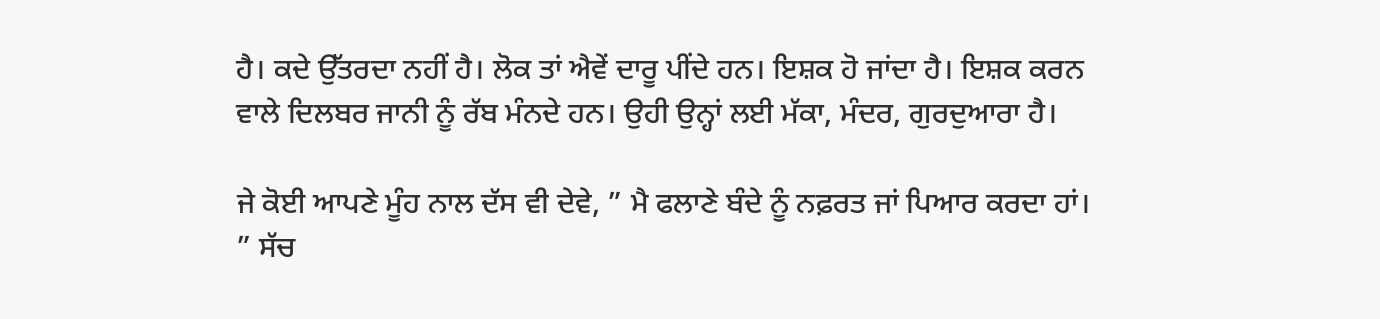ਹੈ। ਕਦੇ ਉੱਤਰਦਾ ਨਹੀਂ ਹੈ। ਲੋਕ ਤਾਂ ਐਵੇਂ ਦਾਰੂ ਪੀਂਦੇ ਹਨ। ਇਸ਼ਕ ਹੋ ਜਾਂਦਾ ਹੈ। ਇਸ਼ਕ ਕਰਨ ਵਾਲੇ ਦਿਲਬਰ ਜਾਨੀ ਨੂੰ ਰੱਬ ਮੰਨਦੇ ਹਨ। ਉਹੀ ਉਨ੍ਹਾਂ ਲਈ ਮੱਕਾ, ਮੰਦਰ, ਗੁਰਦੁਆਰਾ ਹੈ।

ਜੇ ਕੋਈ ਆਪਣੇ ਮੂੰਹ ਨਾਲ ਦੱਸ ਵੀ ਦੇਵੇ, ” ਮੈ ਫਲਾਣੇ ਬੰਦੇ ਨੂੰ ਨਫ਼ਰਤ ਜਾਂ ਪਿਆਰ ਕਰਦਾ ਹਾਂ। ” ਸੱਚ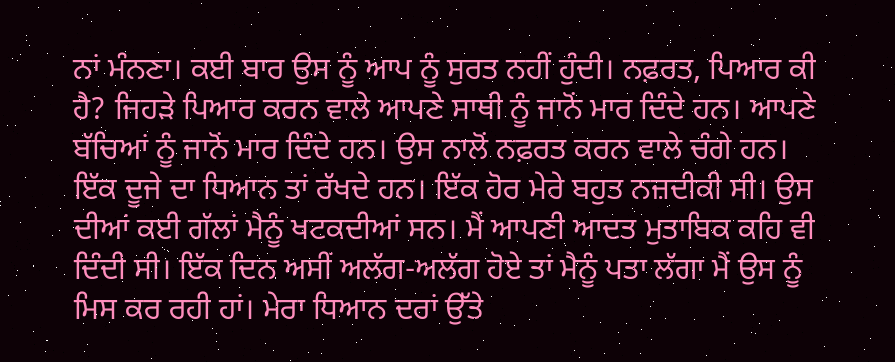ਨਾਂ ਮੰਨਣਾ। ਕਈ ਬਾਰ ਉਸ ਨੂੰ ਆਪ ਨੂੰ ਸੁਰਤ ਨਹੀਂ ਹੁੰਦੀ। ਨਫ਼ਰਤ, ਪਿਆਰ ਕੀ ਹੈ? ਜਿਹੜੇ ਪਿਆਰ ਕਰਨ ਵਾਲੇ ਆਪਣੇ ਸਾਥੀ ਨੂੰ ਜਾਨੋਂ ਮਾਰ ਦਿੰਦੇ ਹਨ। ਆਪਣੇ ਬੱਚਿਆਂ ਨੂੰ ਜਾਨੋਂ ਮਾਰ ਦਿੰਦੇ ਹਨ। ਉਸ ਨਾਲੋਂ ਨਫ਼ਰਤ ਕਰਨ ਵਾਲੇ ਚੰਗੇ ਹਨ। ਇੱਕ ਦੂਜੇ ਦਾ ਧਿਆਨ ਤਾਂ ਰੱਖਦੇ ਹਨ। ਇੱਕ ਹੋਰ ਮੇਰੇ ਬਹੁਤ ਨਜ਼ਦੀਕੀ ਸੀ। ਉਸ ਦੀਆਂ ਕਈ ਗੱਲਾਂ ਮੈਨੂੰ ਖਟਕਦੀਆਂ ਸਨ। ਮੈਂ ਆਪਣੀ ਆਦਤ ਮੁਤਾਬਿਕ ਕਹਿ ਵੀ ਦਿੰਦੀ ਸੀ। ਇੱਕ ਦਿਨ ਅਸੀਂ ਅਲੱਗ-ਅਲੱਗ ਹੋਏ ਤਾਂ ਮੈਨੂੰ ਪਤਾ ਲੱਗਾ ਮੈਂ ਉਸ ਨੂੰ ਮਿਸ ਕਰ ਰਹੀ ਹਾਂ। ਮੇਰਾ ਧਿਆਨ ਦਰਾਂ ਉੱਤੇ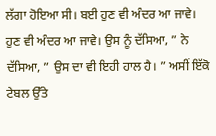ਲੱਗਾ ਹੋਇਆ ਸੀ। ਬਈ ਹੁਣ ਵੀ ਅੰਦਰ ਆ ਜਾਵੇ। ਹੁਣ ਵੀ ਅੰਦਰ ਆ ਜਾਵੇ। ਉਸ ਨੂੰ ਦੱਸਿਆ, ” ਨੇ ਦੱਸਿਆ, ” ਉਸ ਦਾ ਵੀ ਇਹੀ ਹਾਲ ਹੈ। ” ਅਸੀਂ ਇੱਕੋ ਟੇਬਲ ਉੱਤੇ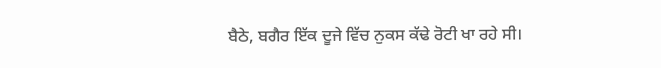ਬੈਠੇ, ਬਗੈਰ ਇੱਕ ਦੂਜੇ ਵਿੱਚ ਨੁਕਸ ਕੱਢੇ ਰੋਟੀ ਖਾ ਰਹੇ ਸੀ।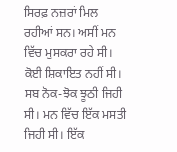ਸਿਰਫ਼ ਨਜ਼ਰਾਂ ਮਿਲ ਰਹੀਆਂ ਸਨ। ਅਸੀਂ ਮਨ ਵਿੱਚ ਮੁਸਕਰਾ ਰਹੇ ਸੀ। ਕੋਈ ਸ਼ਿਕਾਇਤ ਨਹੀਂ ਸੀ। ਸਬ ਨੋਕ-ਝੋਕ ਝੂਠੀ ਜਿਹੀ ਸੀ। ਮਨ ਵਿੱਚ ਇੱਕ ਮਸਤੀ ਜਿਹੀ ਸੀ। ਇੱਕ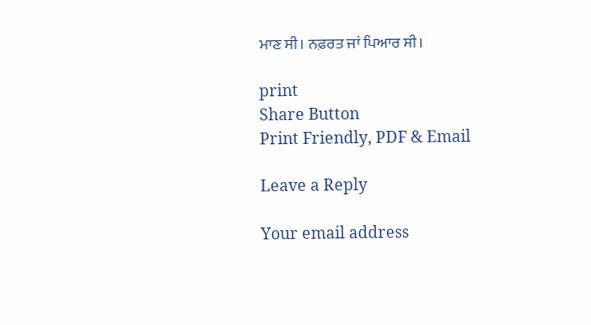ਮਾਣ ਸੀ। ਨਫ਼ਰਤ ਜਾਂ ਪਿਆਰ ਸੀ।

print
Share Button
Print Friendly, PDF & Email

Leave a Reply

Your email address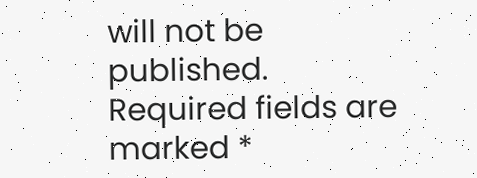will not be published. Required fields are marked *